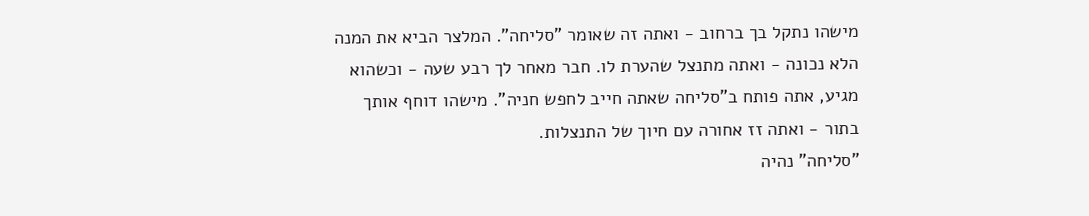מישהו נתקל בך ברחוב - ואתה זה שאומר "סליחה". המלצר הביא את המנה
הלא נכונה - ואתה מתנצל שהערת לו. חבר מאחר לך רבע שעה - וכשהוא
מגיע, אתה פותח ב"סליחה שאתה חייב לחפש חניה". מישהו דוחף אותך
בתור - ואתה זז אחורה עם חיוך של התנצלות.
"סליחה" נהיה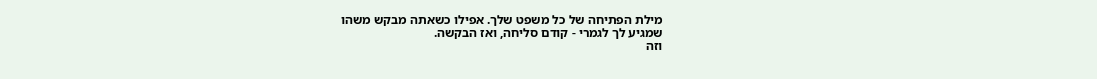מילת הפתיחה של כל משפט שלך. אפילו כשאתה מבקש משהו
שמגיע לך לגמרי - קודם סליחה, ואז הבקשה.
וזה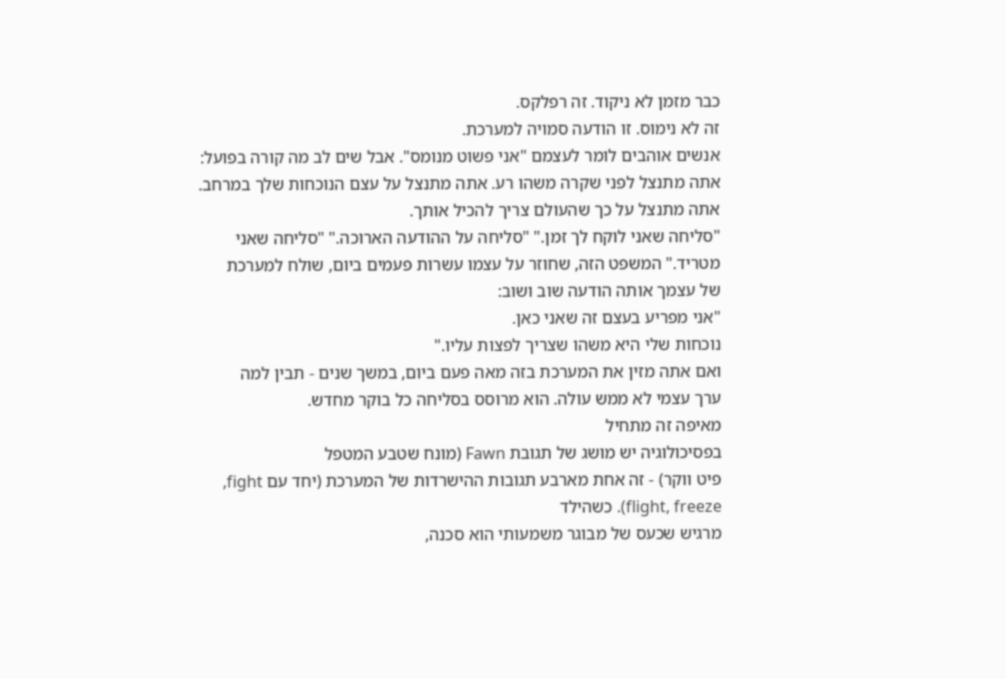כבר מזמן לא ניקוד. זה רפלקס.
זה לא נימוס. זו הודעה סמויה למערכת.
אנשים אוהבים לומר לעצמם "אני פשוט מנומס". אבל שים לב מה קורה בפועל:
אתה מתנצל לפני שקרה משהו רע. אתה מתנצל על עצם הנוכחות שלך במרחב.
אתה מתנצל על כך שהעולם צריך להכיל אותך.
"סליחה שאני לוקח לך זמן." "סליחה על ההודעה הארוכה." "סליחה שאני
מטריד." המשפט הזה, שחוזר על עצמו עשרות פעמים ביום, שולח למערכת
של עצמך אותה הודעה שוב ושוב:
"אני מפריע בעצם זה שאני כאן.
נוכחות שלי היא משהו שצריך לפצות עליו."
ואם אתה מזין את המערכת בזה מאה פעם ביום, במשך שנים - תבין למה
ערך עצמי לא ממש עולה. הוא מרוסס בסליחה כל בוקר מחדש.
מאיפה זה מתחיל
בפסיכולוגיה יש מושג של תגובת Fawn (מונח שטבע המטפל
פיט ווקר) - זה אחת מארבע תגובות ההישרדות של המערכת (יחד עם fight,
flight, freeze). כשהילד
מרגיש שכעס של מבוגר משמעותי הוא סכנה,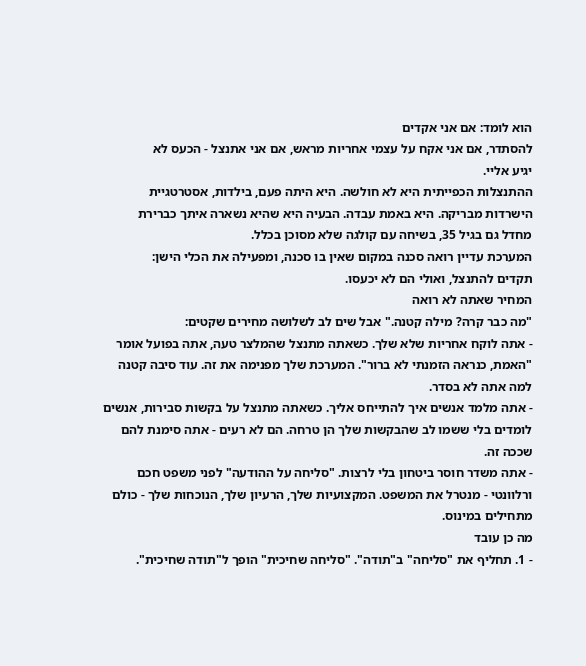הוא לומד: אם אני אקדים
להסתדר, אם אני אקח על עצמי אחריות מראש, אם אני אתנצל - הכעס לא
יגיע אליי.
ההתנצלות הכפייתית היא לא חולשה. היא היתה פעם, בילדות, אסטרטגיית
הישרדות מבריקה. היא באמת עבדה. הבעיה היא שהיא נשארה איתך כברירת
מחדל גם בגיל 35, בשיחה עם קולגה שלא מסוכן בכלל.
המערכת עדיין רואה סכנה במקום שאין בו סכנה, ומפעילה את הכלי הישן:
תקדים להתנצל, ואולי הם לא יכעסו.
המחיר שאתה לא רואה
"מה כבר קרה? מילה קטנה." אבל שים לב לשלושה מחירים שקטים:
- אתה לוקח אחריות שלא שלך. כשאתה מתנצל שהמלצר טעה, אתה בפועל אומר "האמת, כנראה הזמנתי לא ברור". המערכת שלך מפנימה את זה. עוד סיבה קטנה למה אתה לא בסדר.
- אתה מלמד אנשים איך להתייחס אליך. כשאתה מתנצל על בקשות סבירות, אנשים לומדים בלי ששמו לב שהבקשות שלך הן טרחה. הם לא רעים - אתה סימנת להם שככה זה.
- אתה משדר חוסר ביטחון בלי לרצות. "סליחה על ההודעה" לפני משפט חכם ורלוונטי - מנטרל את המשפט. המקצועיות שלך, הרעיון שלך, הנוכחות שלך - כולם מתחילים במינוס.
מה כן עובד
- 1. תחליף את "סליחה" ב"תודה". "סליחה שחיכית" הופך ל"תודה שחיכית".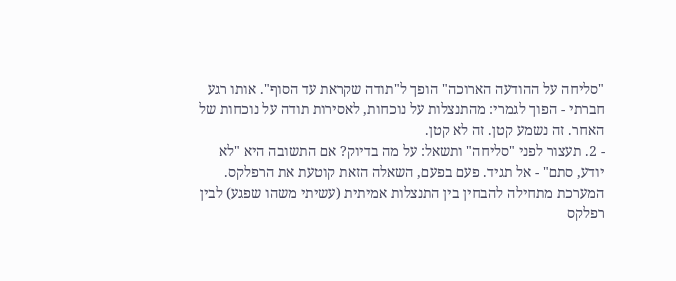"סליחה על ההודעה הארוכה" הופך ל"תודה שקראת עד הסוף". אותו רגע חברתי - הפוך לגמרי: מהתנצלות על נוכחות, לאסירות תודה על נוכחות של האחר. זה נשמע קטן. זה לא קטן.
- 2. תעצור לפני "סליחה" ותשאל: על מה בדיוק? אם התשובה היא "לא יודע, סתם" - אל תגיד. פעם בפעם, השאלה הזאת קוטעת את הרפלקס. המערכת מתחילה להבחין בין התנצלות אמיתית (עשיתי משהו שפגע) לבין רפלקס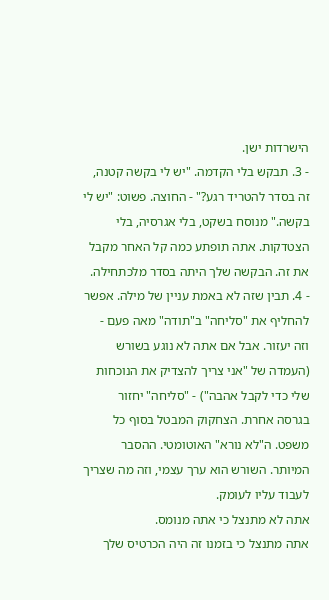הישרדות ישן.
- 3. תבקש בלי הקדמה. "יש לי בקשה קטנה, זה בסדר להטריד רגע?" - החוצה. פשוט: "יש לי בקשה." מנוסח בשקט, בלי אגרסיה, בלי הצטדקות. אתה תופתע כמה קל האחר מקבל את זה. הבקשה שלך היתה בסדר מלכתחילה.
- 4. תבין שזה לא באמת עניין של מילה. אפשר להחליף את "סליחה" ב"תודה" מאה פעם - וזה יעזור. אבל אם אתה לא נוגע בשורש (העמדה של "אני צריך להצדיק את הנוכחות שלי כדי לקבל אהבה") - "סליחה" יחזור בגרסה אחרת. הצחקוק המבטל בסוף כל משפט. ה"לא נורא" האוטומטי. ההסבר המיותר. השורש הוא ערך עצמי, וזה מה שצריך לעבוד עליו לעומק.
אתה לא מתנצל כי אתה מנומס.
אתה מתנצל כי בזמנו זה היה הכרטיס שלך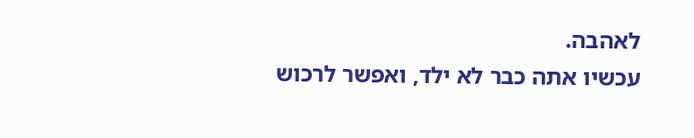לאהבה.
עכשיו אתה כבר לא ילד, ואפשר לרכוש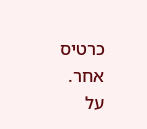כרטיס אחר.
על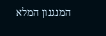המנגנון המלא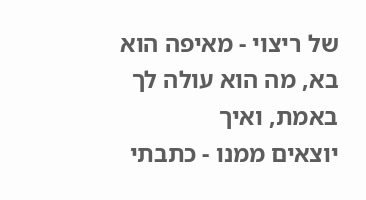של ריצוי - מאיפה הוא בא, מה הוא עולה לך באמת, ואיך
יוצאים ממנו - כתבתי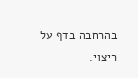בהרחבה בדף על ריצוי.